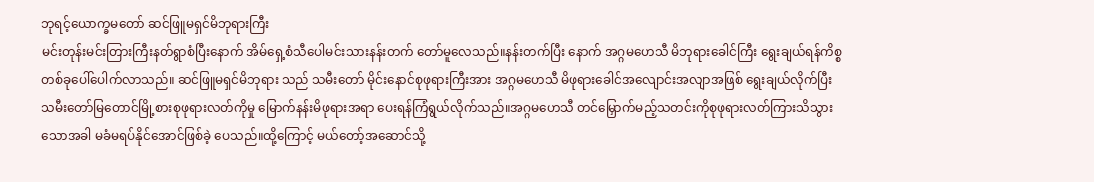ဘုရင့်ယောက္ခမတော် ဆင်ဖြူမရှင်မိဘုရားကြီး
မင်းတုန်းမင်းတြားကြီးနတ်ရွာစံပြီးနောက် အိမ်ရှေ့စံသီပေါမင်းသားနန်းတက် တော်မူလေသည်။နန်းတက်ပြီး နောက် အဂ္ဂမဟေသီ မိဘုရားခေါင်ကြီး ရွေးချယ်ရန်ကိစ္စတစ်ခုပေါ်ပေါက်လာသည်။ ဆင်ဖြူမရှင်မိဘုရား သည် သမီးတော် မိုင်းနောင်စုဖုရားကြီးအား အဂ္ဂမဟေသီ မိဖုရားခေါင်အလျောင်းအလျာအဖြစ် ရွေးချယ်လိုက်ပြီး သမီးတော်မြတောင်မြို့စားစုဖုရားလတ်ကိုမှု မြောက်နန်းမိဖုရားအရာ ပေးရန်ကြံရွယ်လိုက်သည်။အဂ္ဂမဟေသီ တင်မြှောက်မည့်သတင်းကိုစုဖုရားလတ်ကြားသိသွားသောအခါ မခံမရပ်နိုင်အောင်ဖြစ်ခဲ့ ပေသည်။ထို့ကြောင့် မယ်တော့်အဆောင်သို့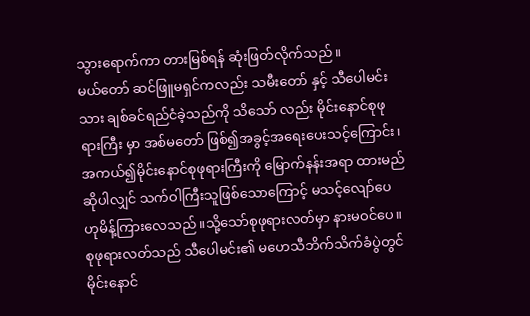သွားရောက်ကာ တားမြစ်ရန် ဆုံးဖြတ်လိုက်သည်။
မယ်တော် ဆင်ဖြူမရှင်ကလည်း သမီးတော် နှင့် သီပေါမင်းသား ချစ်ခင်ရည်ငံခဲ့သည်ကို သိသော် လည်း မိုင်းနောင်စုဖုရားကြီး မှာ အစ်မတော် ဖြစ်၍အခွင့်အရေးပေးသင့်ကြောင်း၊အကယ်၍မိုင်းနောင်စုဖုရားကြီးကို မြောက်နန်းအရာ ထားမည်ဆိုပါလျှင် သက်ဝါကြီးသူဖြစ်သောကြောင့် မသင့်လျော်ပေ ဟုမိန့်ကြားလေသည်။သို့သော်စုဖုရားလတ်မှာ နားမဝင်ပေ။
စုဖုရားလတ်သည် သီပေါမင်း၏ မဟေသီဘိက်သိက်ခံပွဲတွင် မိုင်းနောင်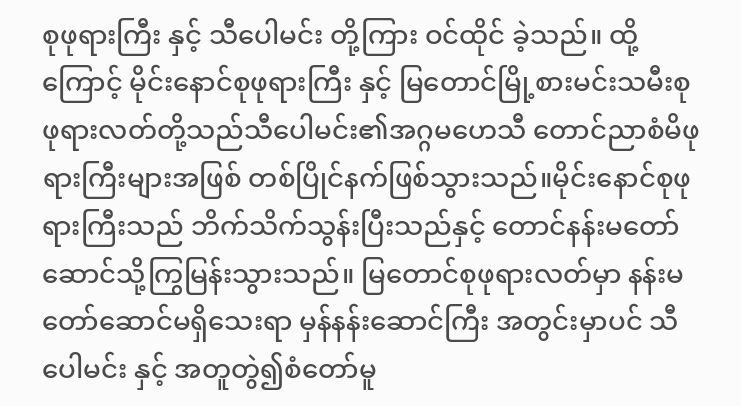စုဖုရားကြီး နှင့် သီပေါမင်း တို့ကြား ဝင်ထိုင် ခဲ့သည်။ ထို့ကြောင့် မိုင်းနောင်စုဖုရားကြီး နှင့် မြတောင်မြို့စားမင်းသမီးစုဖုရားလတ်တို့သည်သီပေါမင်း၏အဂ္ဂမဟေသီ တောင်ညာစံမိဖုရားကြီးများအဖြစ် တစ်ပြိုင်နက်ဖြစ်သွားသည်။မိုင်းနောင်စုဖုရားကြီးသည် ဘိက်သိက်သွန်းပြီးသည်နှင့် တောင်နန်းမတော်ဆောင်သို့ကြွမြန်းသွားသည်။ မြတောင်စုဖုရားလတ်မှာ နန်းမတော်ဆောင်မရှိသေးရာ မှန်နန်းဆောင်ကြီး အတွင်းမှာပင် သီပေါမင်း နှင့် အတူတွဲ၍စံတော်မူ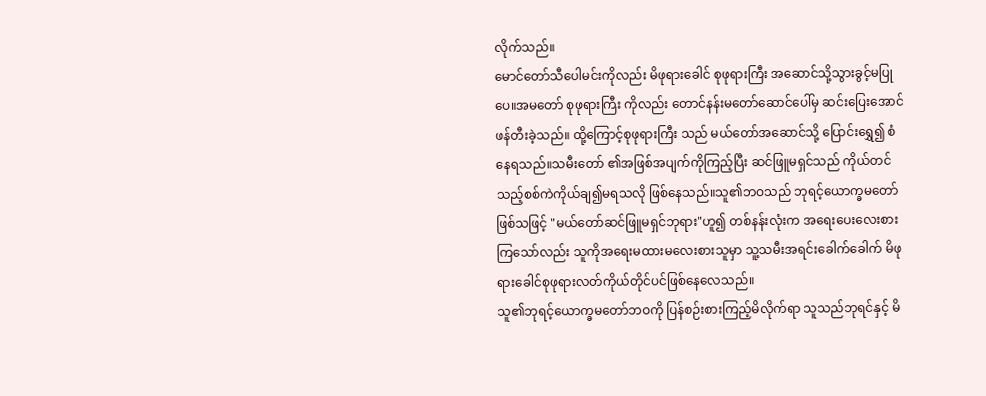လိုက်သည်။
မောင်တော်သီပေါမင်းကိုလည်း မိဖုရားခေါင် စုဖုရားကြီး အဆောင်သို့သွားခွင့်မပြုပေ။အမတော် စုဖုရားကြီး ကိုလည်း တောင်နန်းမတော်ဆောင်ပေါ်မှ ဆင်းပြေးအောင် ဖန်တီးခဲ့သည်။ ထို့ကြောင့်စုဖုရားကြီး သည် မယ်တော်အဆောင်သို့ ပြောင်းရွှေ၍ စံနေရသည်။သမီးတော် ၏အဖြစ်အပျက်ကိုကြည့်ပြီး ဆင်ဖြူမရှင်သည် ကိုယ်တင်သည့်စစ်ကဲကိုယ်ချ၍မရသလို ဖြစ်နေသည်။သူ၏ဘဝသည် ဘုရင့်ယောက္ခမတော် ဖြစ်သဖြင့် "မယ်တော်ဆင်ဖြူမရှင်ဘုရား"ဟူ၍ တစ်နန်းလုံးက အရေးပေးလေးစားကြသော်လည်း သူကိုအရေးမထားမလေးစားသူမှာ သူ့သမီးအရင်းခေါက်ခေါက် မိဖုရားခေါင်စုဖုရားလတ်ကိုယ်တိုင်ပင်ဖြစ်နေလေသည်။
သူ၏ဘုရင့်ယောက္ခမတော်ဘဝကို ပြန်စဉ်းစားကြည့်မိလိုက်ရာ သူသည်ဘုရင်နှင့် မိ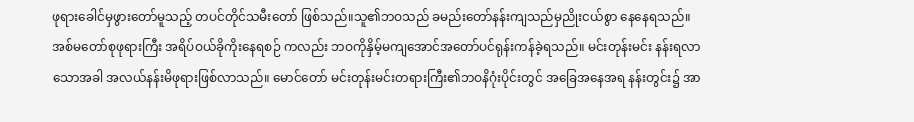ဖုရားခေါင်မှဖွားတော်မူသည့် တပင်တိုင်သမီးတော် ဖြစ်သည်။သူ၏ဘဝသည် ခမည်းတော်နန်းကျသည်မှညိုးငယ်စွာ နေနေရသည်။အစ်မတော်စုဖုရားကြီး အရိပ်ဝယ်ခိုကိုးနေရစဉ် ကလည်း ဘဝကိုနှိမ့်မကျအောင်အတော်ပင်ရုန်းကန်ခဲ့ရသည်။ မင်းတုန်းမင်း နန်းရလာသောအခါ အလယ်နန်းမိဖုရားဖြစ်လာသည်။ မောင်တော် မင်းတုန်းမင်းတရားကြီး၏ဘဝနိဂုံးပိုင်းတွင် အခြေအနေအရ နန်းတွင်း၌ အာ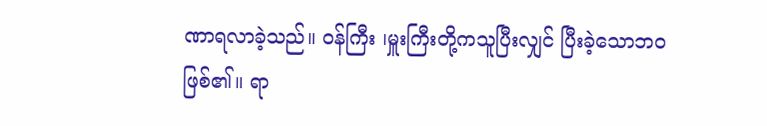ဏာရလာခဲ့သည်။ ဝန်ကြီး ၊မှူးကြီးတို့ကသူပြီးလျှင် ပြီးခဲ့သောဘဝဖြစ်၏။ ရာ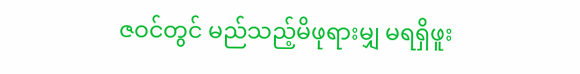ဇဝင်တွင် မည်သည့်မိဖုရားမျှ မရရှိဖူး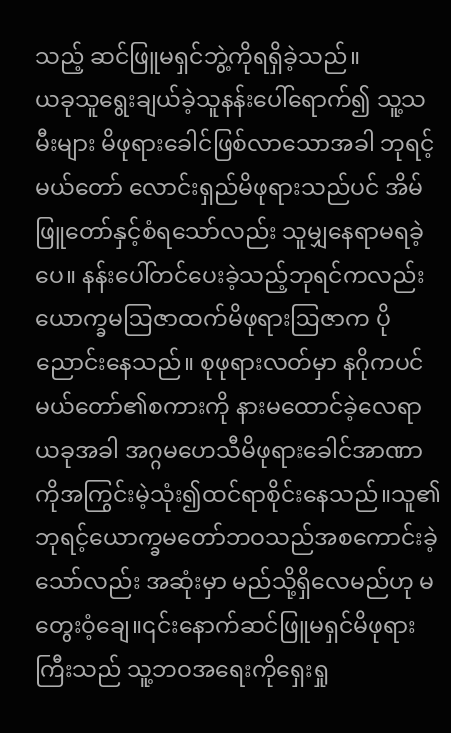သည့် ဆင်ဖြူမရှင်ဘွဲ့ကိုရရှိခဲ့သည်။
ယခုသူရွေးချယ်ခဲ့သူနန်းပေါ်ရောက်၍ သူ့သမီးများ မိဖုရားခေါင်ဖြစ်လာသောအခါ ဘုရင့်မယ်တော် လောင်းရှည်မိဖုရားသည်ပင် အိမ်ဖြူတော်နှင့်စံရသော်လည်း သူမျှနေရာမရခဲ့ပေ။ နန်းပေါ်တင်ပေးခဲ့သည့်ဘုရင်ကလည်း ယောက္ခမဩဇာထက်မိဖုရားဩဇာက ပိုညောင်းနေသည်။ စုဖုရားလတ်မှာ နဂိုကပင် မယ်တော်၏စကားကို နားမထောင်ခဲ့လေရာ ယခုအခါ အဂ္ဂမဟေသီမိဖုရားခေါင်အာဏာကိုအကြွင်းမဲ့သုံး၍ထင်ရာစိုင်းနေသည်။သူ၏ဘုရင့်ယောက္ခမတော်ဘဝသည်အစကောင်းခဲ့သော်လည်း အဆုံးမှာ မည်သို့ရှိလေမည်ဟု မတွေးဝံ့ချေ။၎င်းနောက်ဆင်ဖြူမရှင်မိဖုရားကြီးသည် သူ့ဘဝအရေးကိုရှေးရှု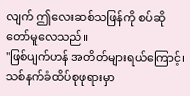လျက် ဤလေးဆစ်သဖြန်ကို စပ်ဆိုတော်မူလေသည်။
"ဖြစ်ပျက်ဟန် အတိတ်များရယ်ကြောင့်၊ သစ်နက်ခံထိပ်စုဖုရားမှာ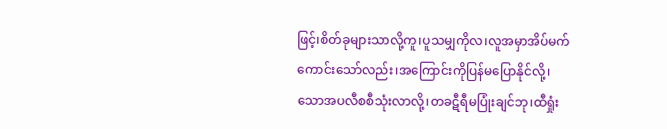ဖြင့်၊စိတ်ခုများသာလို့ကူ၊ပူသမျှကိုလ၊လူအမှာအိပ်မက်ကောင်းသော်လည်း၊အကြောင်းကိုပြန်မပြောနိုင်လို့၊သောအပလီစစီသုံးလာလို့၊တခဋီရီမပြုံးချင်ဘု၊ထီရှုံး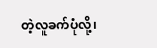တဲ့လူခက်ပုံလို့၊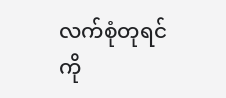လက်စုံတုရင်ကို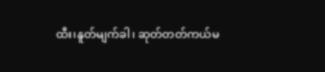ထီး၊နူတ်မျက်ခါ၊ ဆုတ်တတ်ကယ်မ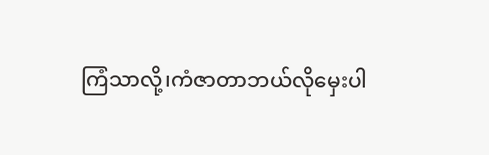ကြံသာလို့၊ကံဇာတာဘယ်လိုမှေးပါ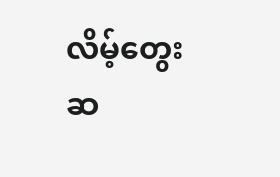လိမ့်တွေးဆ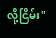လို့ငြိမ်း"